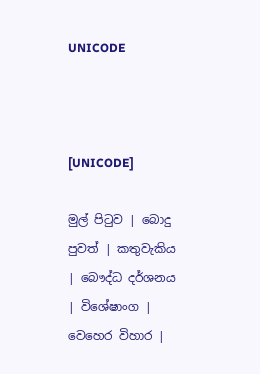UNICODE



[UNICODE]

මුල් පිටුව | බොදු පුවත් | කතුවැකිය | බෞද්ධ දර්ශනය | විශේෂාංග | වෙහෙර විහාර |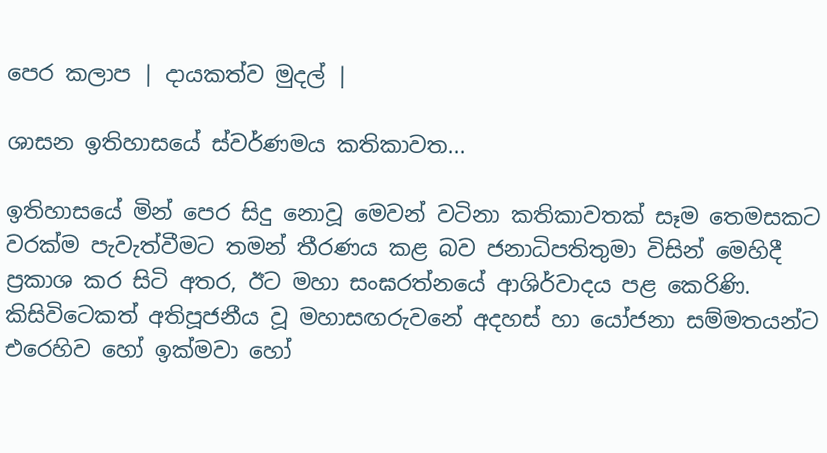පෙර කලාප | දායකත්ව මුදල් |

ශාසන ඉතිහාසයේ ස්වර්ණමය කතිකාවත...

ඉතිහාසයේ මින් පෙර සිදු නොවූ මෙවන් වටිනා කතිකාවතක් සෑම තෙමසකට වරක්ම පැවැත්වීමට තමන් තීරණය කළ බව ජනාධිපතිතුමා විසින් මෙහිදී ප්‍රකාශ කර සිටි අතර, ඊට මහා සංඝරත්නයේ ආශිර්වාදය පළ කෙරිණි. කිසිවිටෙකත් අතිපූජනීය වූ මහාසඟරුවනේ අදහස් හා යෝජනා සම්මතයන්ට එරෙහිව හෝ ඉක්මවා හෝ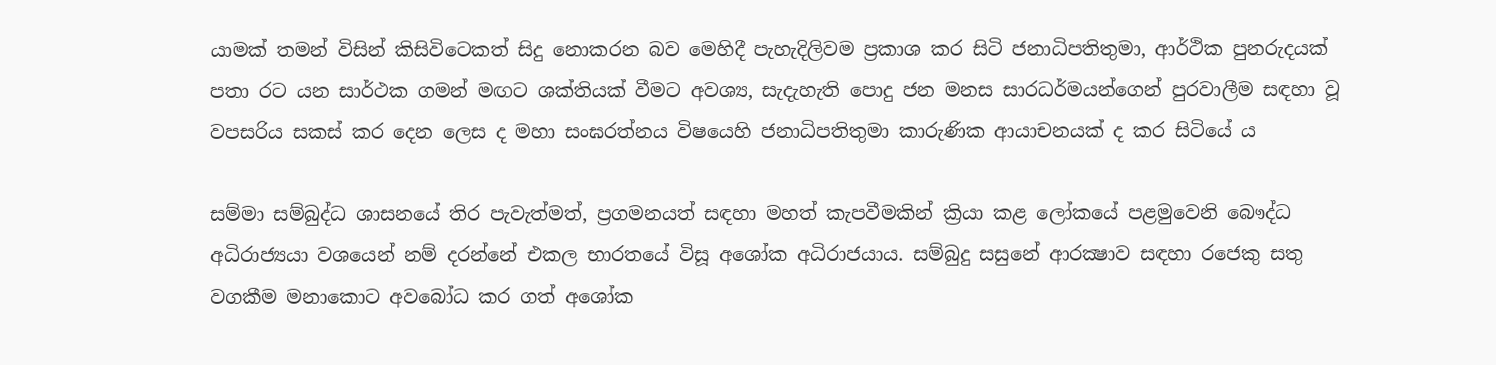යාමක් තමන් විසින් කිසිවිටෙකත් සිදු නොකරන බව මෙහිදී පැහැදිලිවම ප්‍රකාශ කර සිටි ජනාධිපතිතුමා, ආර්ථික පුනරුදයක් පතා රට යන සාර්ථක ගමන් මඟට ශක්තියක් වීමට අවශ්‍ය, සැදැහැති පොදු ජන මනස සාරධර්මයන්ගෙන් පුරවාලීම සඳහා වූ වපසරිය සකස් කර දෙන ලෙස ද මහා සංඝරත්නය විෂයෙහි ජනාධිපතිතුමා කාරුණික ආයාචනයක් ද කර සිටියේ ය

සම්මා සම්බුද්ධ ශාසනයේ තිර පැවැත්මත්, ප්‍රගමනයත් සඳහා මහත් කැපවීමකින් ක්‍රියා කළ ලෝකයේ පළමුවෙනි බෞද්ධ අධිරාජ්‍යයා වශයෙන් නම් දරන්නේ එකල භාරතයේ විසූ අශෝක අධිරාජයාය. සම්බුදු සසුනේ ආරක්‍ෂාව සඳහා රජෙකු සතු වගකීම මනාකොට අවබෝධ කර ගත් අශෝක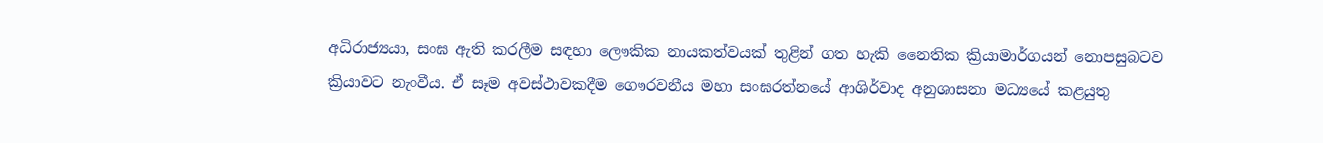අධිරාජ්‍යයා, සංඝ ඇති කරලීම සඳහා ලෞකික නායකත්වයක් තුළින් ගත හැකි නෛතික ක්‍රියාමාර්ගයන් නොපසුබටව ක්‍රියාවට නැංවීය. ඒ සෑම අවස්ථාවකදීම ගෞරවනීය මහා සංඝරත්නයේ ආශිර්වාද අනුශාසනා මධ්‍යයේ කළයුතු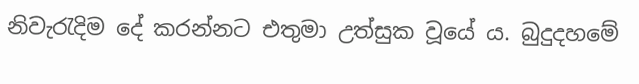නිවැරැදිම දේ කරන්නට එතුමා උත්සුක වූයේ ය. බුදුදහමේ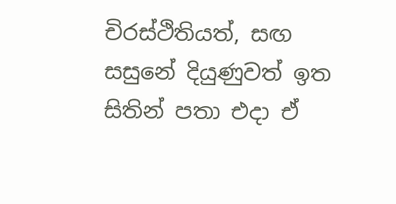චිරස්ථිතියත්, සඟ සසුනේ දියුණුවත් ඉත සිතින් පතා එදා ඒ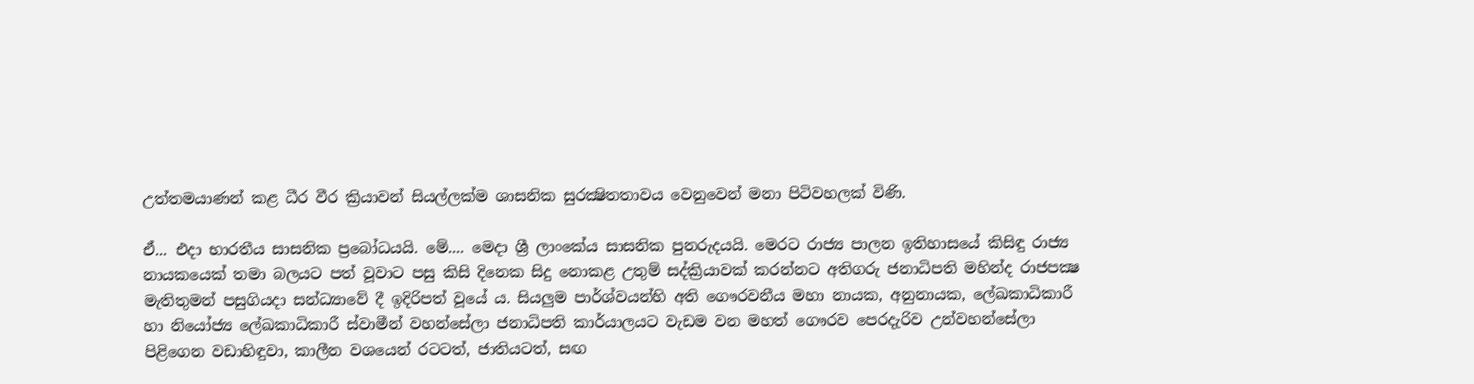උත්තමයාණන් කළ ධීර වීර ක්‍රියාවන් සියල්ලක්ම ශාසනික සුරක්‍ෂිතතාවය වෙනුවෙන් මනා පිටිවහලක් විණි.

ඒ... එදා භාරතීය සාසනික ප්‍රබෝධයයි. මේ.... මෙදා ශ්‍රී ලාංකේය සාසනික පුනරුදයයි. මෙරට රාජ්‍ය පාලන ඉතිහාසයේ කිසිඳු රාජ්‍ය නායකයෙක් තමා බලයට පත් වූවාට පසු කිසි දිනෙක සිදු නොකළ උතුම් සද්ක්‍රියාවක් කරන්නට අතිගරු ජනාධිපති මහින්ද රාජපක්‍ෂ මැතිතුමන් පසුගියදා සන්ධ්‍යාවේ දී ඉදිරිපත් වූයේ ය. සියලුම පාර්ශ්වයන්හි අති ගෞරවනීය මහා නායක, අනුනායක, ලේඛකාධිකාරී හා නියෝජ්‍ය ලේඛකාධිකාරී ස්වාමීන් වහන්සේලා ජනාධිපති කාර්යාලයට වැඩම වන මහත් ගෞරව පෙරදැරිව උන්වහන්සේලා පිළිගෙන වඩාහිඳුවා, කාලීන වශයෙන් රටටත්, ජාතියටත්, සඟ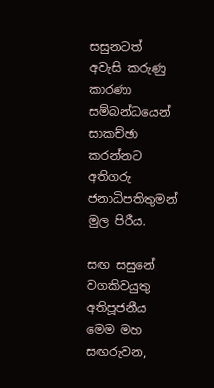සසුනටත් අවැසි කරුණු කාරණා සම්බන්ධයෙන් සාකච්ඡා කරන්නට අතිගරු ජනාධිපතිතුමන් මුල පිරීය.

සඟ සසුනේ වගකිවයුතු අතිපූජනීය මෙම මහ සඟරුවන,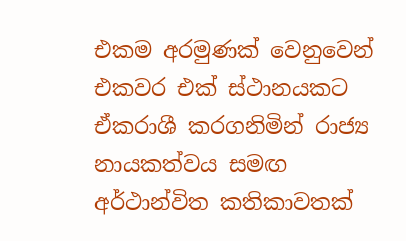එකම අරමුණක් වෙනුවෙන් එකවර එක් ස්ථානයකට ඒකරාශී කරගනිමින් රාජ්‍ය නායකත්වය සමඟ අර්ථාන්විත කතිකාවතක්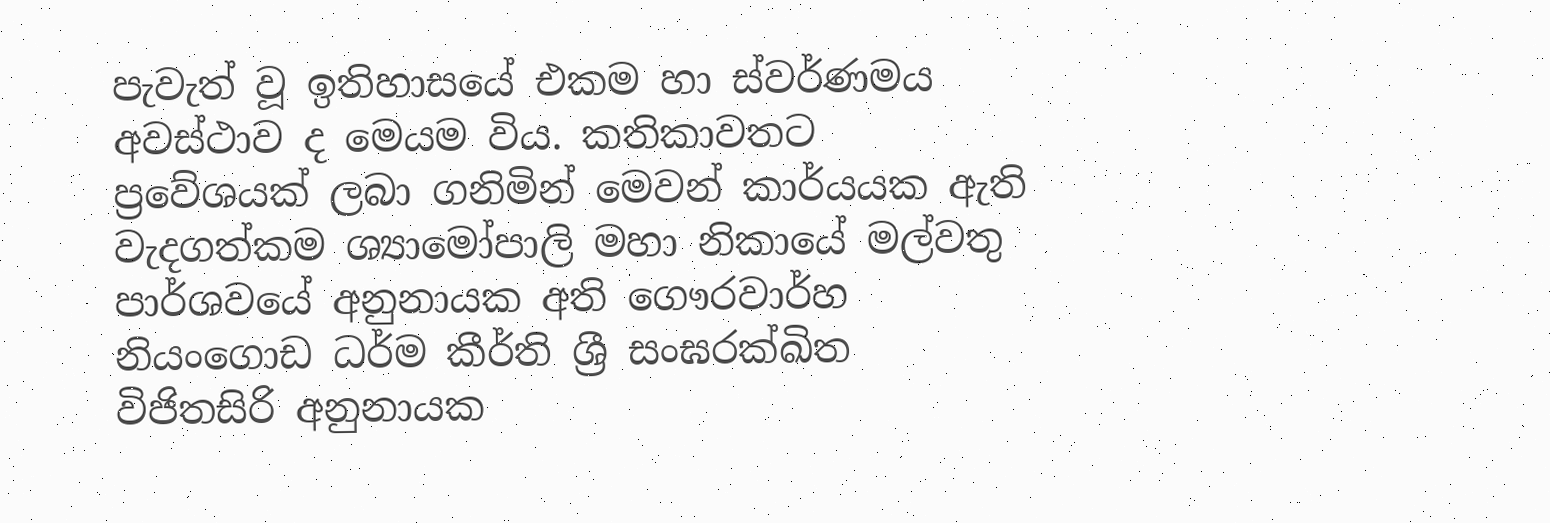පැවැත් වූ ඉතිහාසයේ එකම හා ස්වර්ණමය අවස්ථාව ද මෙයම විය. කතිකාවතට ප්‍රවේශයක් ලබා ගනිමින් මෙවන් කාර්යයක ඇති වැදගත්කම ශ්‍යාමෝපාලි මහා නිකායේ මල්වතු පාර්ශවයේ අනුනායක අති ගෞරවාර්හ නියංගොඩ ධර්ම කීර්ති ශ්‍රී සංඝරක්‍ඛිත විජිතසිරි අනුනායක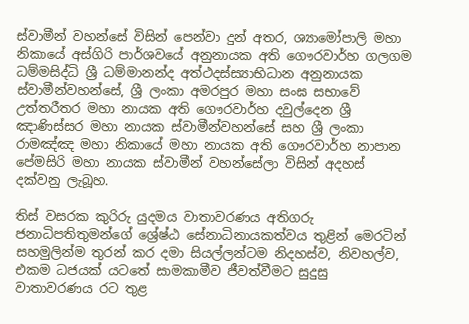ස්වාමීන් වහන්සේ විසින් පෙන්වා දුන් අතර, ශ්‍යාමෝපාලි මහා නිකායේ අස්ගිරි පාර්ශවයේ අනුනායක අති ගෞරවාර්හ ගලගම ධම්මසිද්ධි ශ්‍රී ධම්මානන්ද අත්ථදස්ස්‍යාභිධාන අනුනායක ස්වාමීන්වහන්සේ, ශ්‍රී ලංකා අමරපුර මහා සංඝ සභාවේ උත්තරීතර මහා නායක අති ගෞරවාර්හ දවුල්දෙන ශ්‍රී ඤාණිස්සර මහා නායක ස්වාමීන්වහන්සේ සහ ශ්‍රී ලංකා රාමඤ්ඤ මහා නිකායේ මහා නායක අති ගෞරවාර්හ නාපාන පේමසිරි මහා නායක ස්වාමීන් වහන්සේලා විසින් අදහස් දක්වනු ලැබූහ.

තිස් වසරක කුරිරු යුදමය වාතාවරණය අතිගරු ජනාධිපතිතුමන්ගේ ශ්‍රේෂ්ඨ සේනාධිනායකත්වය තුළින් මෙරටින් සහමුලින්ම තුරන් කර දමා සියල්ලන්ටම නිදහස්ව, නිවහල්ව, එකම ධජයක් යටතේ සාමකාමීව ජීවත්වීමට සුදුසු වාතාවරණය රට තුළ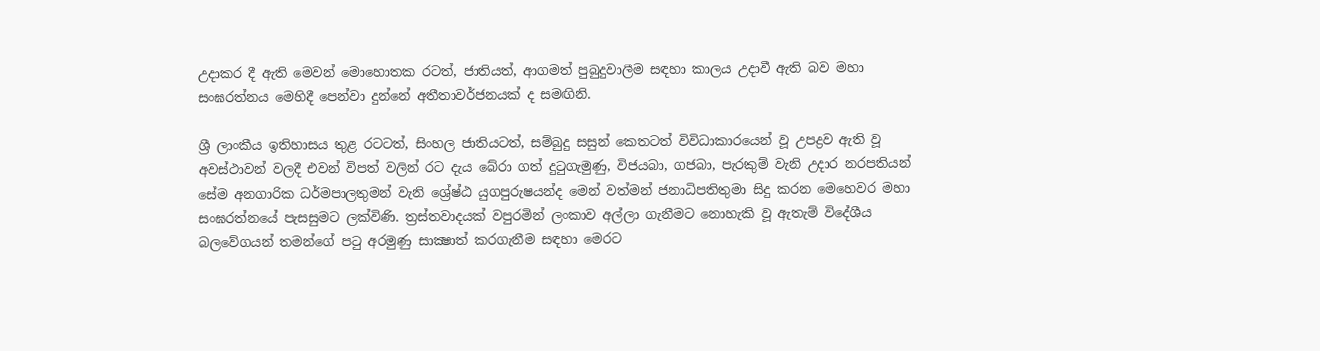උදාකර දී ඇති මෙවන් මොහොතක රටත්, ජාතියත්, ආගමත් පුබුදුවාලීම සඳහා කාලය උදාවී ඇති බව මහා සංඝරත්නය මෙහිදී පෙන්වා දුන්නේ අතීතාවර්ජනයක් ද සමඟිනි.

ශ්‍රී ලාංකීය ඉතිහාසය තුළ රටටත්, සිංහල ජාතියටත්, සම්බුදු සසුන් කෙතටත් විවිධාකාරයෙන් වූ උපද්‍රව ඇති වූ අවස්ථාවන් වලදී එවන් විපත් වලින් රට දැය බේරා ගත් දුටුගැමුණු, විජයබා, ගජබා, පැරකුම් වැනි උදාර නරපතියන් සේම අනගාරික ධර්මපාලතුමන් වැනි ශ්‍රේෂ්ඨ යුගපුරුෂයන්ද මෙන් වත්මන් ජනාධිපතිතුමා සිදු කරන මෙහෙවර මහා සංඝරත්නයේ පැසසුමට ලක්විණි. ත්‍රස්තවාදයක් වපුරමින් ලංකාව අල්ලා ගැනීමට නොහැකි වූ ඇතැම් විදේශීය බලවේගයන් තමන්ගේ පටු අරමුණු සාක්‍ෂාත් කරගැනීම සඳහා මෙරට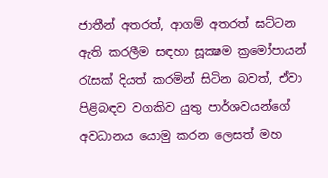ජාතීන් අතරත්, ආගම් අතරත් ඝට්ටන ඇති කරලීම සඳහා සූක්‍ෂම ක්‍රමෝපායන් රැසක් දියත් කරමින් සිටින බවත්, ඒවා පිළිබඳව වගකිව යුතු පාර්ශවයන්ගේ අවධානය යොමු කරන ලෙසත් මහ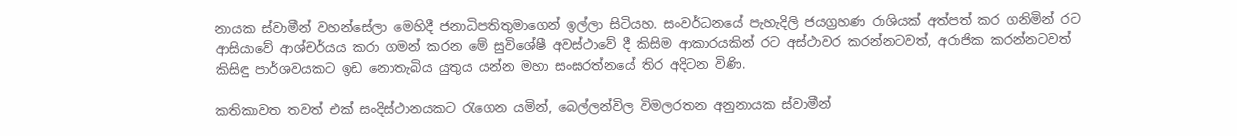නායක ස්වාමීන් වහන්සේලා මෙහිදී ජනාධිපතිතුමාගෙන් ඉල්ලා සිටියහ. සංවර්ධනයේ පැහැදිලි ජයග්‍රහණ රාශියක් අත්පත් කර ගනිමින් රට ආසියාවේ ආශ්චර්යය කරා ගමන් කරන මේ සුවිශේෂී අවස්ථාවේ දී කිසිම ආකාරයකින් රට අස්ථාවර කරන්නටවත්, අරාජික කරන්නටවත් කිසිඳු පාර්ශවයකට ඉඩ නොතැබිය යුතුය යන්න මහා සංඝරත්නයේ තිර අදිටන විණි.

කතිකාවත තවත් එක් සංදිස්ථානයකට රැගෙන යමින්, බෙල්ලන්විල විමලරතන අනුනායක ස්වාමීන්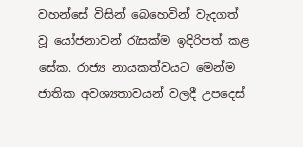වහන්සේ විසින් බෙහෙවින් වැදගත් වූ යෝජනාවන් රැසක්ම ඉදිරිපත් කළ සේක. රාජ්‍ය නායකත්වයට මෙන්ම ජාතික අවශ්‍යතාවයන් වලදී උපදෙස්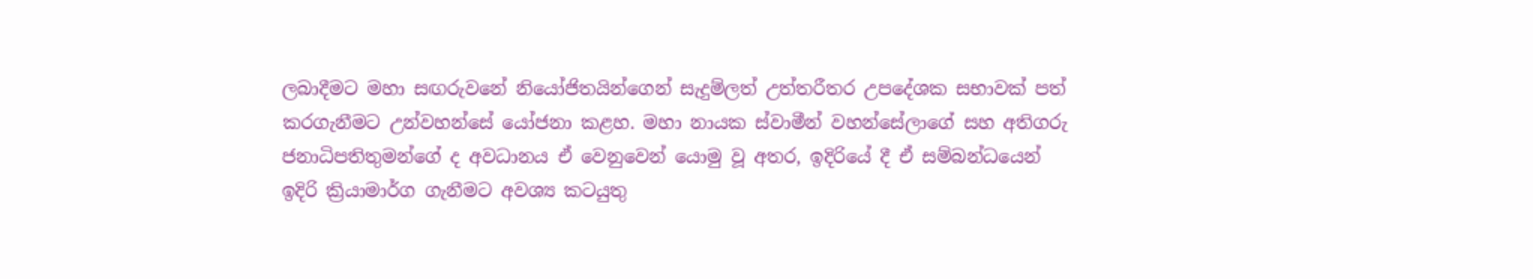ලබාදීමට මහා සඟරුවනේ නියෝජිතයින්ගෙන් සැදුම්ලත් උත්තරීතර උපදේශක සභාවක් පත් කරගැනීමට උන්වහන්සේ යෝජනා කළහ. මහා නායක ස්වාමීන් වහන්සේලාගේ සහ අතිගරු ජනාධිපතිතුමන්ගේ ද අවධානය ඒ වෙනුවෙන් යොමු වූ අතර, ඉදිරියේ දී ඒ සම්බන්ධයෙන් ඉදිරි ක්‍රියාමාර්ග ගැනීමට අවශ්‍ය කටයුතු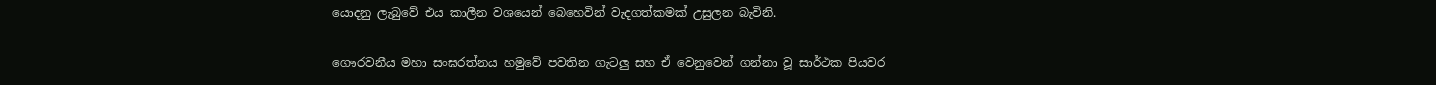යොදනු ලැබුවේ එය කාලීන වශයෙන් බෙහෙවින් වැදගත්කමක් උසුලන බැවිනි.

ගෞරවනීය මහා සංඝරත්නය හමුවේ පවතින ගැටලු සහ ඒ වෙනුවෙන් ගන්නා වූ සාර්ථක පියවර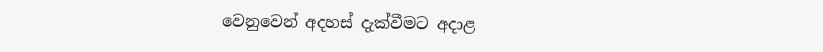වෙනුවෙන් අදහස් දැක්වීමට අදාළ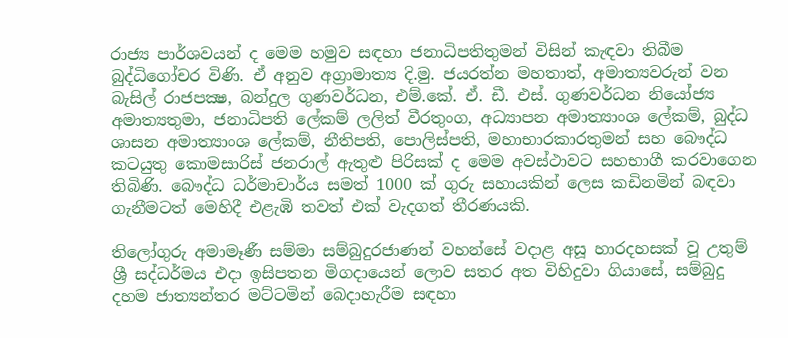රාජ්‍ය පාර්ශවයන් ද මෙම හමුව සඳහා ජනාධිපතිතුමන් විසින් කැඳවා තිබීම බුද්ධිගෝචර විණි. ඒ අනුව අග්‍රාමාත්‍ය දි.මු. ජයරත්න මහතාත්, අමාත්‍යවරුන් වන බැසිල් රාජපක්‍ෂ, බන්දුල ගුණවර්ධන, එම්.කේ. ඒ. ඩී. එස්. ගුණවර්ධන නියෝජ්‍ය අමාත්‍යතුමා, ජනාධිපති ලේකම් ලලිත් වීරතුංග, අධ්‍යාපන අමාත්‍යාංශ ලේකම්, බුද්ධ ශාසන අමාත්‍යාංශ ලේකම්, නීතිපති, පොලිස්පති, මහාභාරකාරතුමන් සහ බෞද්ධ කටයුතු කොමසාරිස් ජනරාල් ඇතුළු පිරිසක් ද මෙම අවස්ථාවට සහභාගී කරවාගෙන තිබිණි. බෞද්ධ ධර්මාචාර්ය සමත් 1000 ක් ගුරු සහායකින් ලෙස කඩිනමින් බඳවා ගැනීමටත් මෙහිදී එළැඹි තවත් එක් වැදගත් තීරණයකි.

තිලෝගුරු අමාමෑණී සම්මා සම්බුදුරජාණන් වහන්සේ වදාළ අසූ හාරදහසක් වූ උතුම් ශ්‍රී සද්ධර්මය එදා ඉසිපතන මිගදායෙන් ලොව සතර අත විහිදුවා ගියාසේ, සම්බුදු දහම ජාත්‍යන්තර මට්ටමින් බෙදාහැරීම සඳහා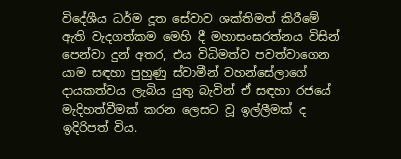විදේශීය ධර්ම දූත සේවාව ශක්තිමත් කිරීමේ ඇති වැදගත්කම මෙහි දී මහාසංඝරත්නය විසින් පෙන්වා දුන් අතර, එය විධිමත්ව පවත්වාගෙන යාම සඳහා පුහුණු ස්වාමීන් වහන්සේලාගේ දායකත්වය ලැබිය යුතු බැවින් ඒ සඳහා රජයේ මැදිහත්වීමක් කරන ලෙසට වූ ඉල්ලීමක් ද ඉදිරිපත් විය.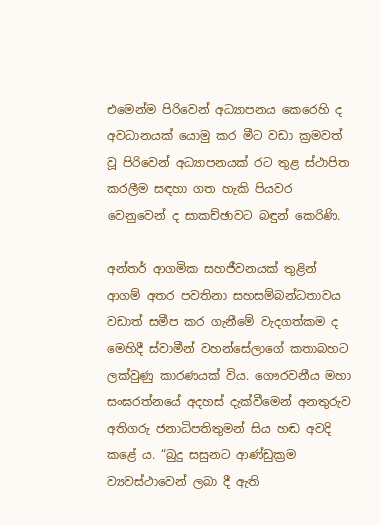එමෙන්ම පිරිවෙන් අධ්‍යාපනය කෙරෙහි ද අවධානයක් යොමු කර මීට වඩා ක්‍රමවත් වූ පිරිවෙන් අධ්‍යාපනයක් රට තුළ ස්ථාපිත කරලීම සඳහා ගත හැකි පියවර වෙනුවෙන් ද සාකච්ඡාවට බඳුන් කෙරිණි.

අන්තර් ආගමික සහජීවනයක් තුළින් ආගම් අතර පවතිනා සහසම්බන්ධතාවය වඩාත් සමීප කර ගැනීමේ වැදගත්කම ද මෙහිදී ස්වාමීන් වහන්සේලාගේ කතාබහට ලක්වුණු කාරණයක් විය. ගෞරවනීය මහා සංඝරත්නයේ අදහස් දැක්වීමෙන් අනතුරුව අතිගරු ජනාධිපතිතුමන් සිය හඬ අවදි කළේ ය. “බුදු සසුනට ආණ්ඩුක්‍රම ව්‍යවස්ථාවෙන් ලබා දී ඇති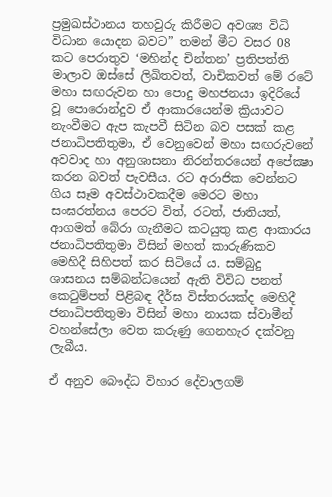ප්‍රමුඛස්ථානය තහවුරු කිරීමට අවශ්‍ය විධි විධාන යොදන බවට” තමන් මීට වසර 08 කට පෙරාතුව ‘මහින්ද චින්තන’ ප්‍රතිපත්ති මාලාව ඔස්සේ ලිඛිතවත්, වාචිකවත් මේ රටේ මහා සඟරුවන හා පොදු මහජනයා ඉදිරියේ වූ පොරොන්දුව ඒ ආකාරයෙන්ම ක්‍රියාවට නැංවීමට ඇප කැපවී සිටින බව පසක් කළ ජනාධිපතිතුමා, ඒ වෙනුවෙන් මහා සඟරුවනේ අවවාද හා අනුශාසනා නිරන්තරයෙන් අපේක්‍ෂා කරන බවත් පැවසීය. රට අරාජික වෙන්නට ගිය සෑම අවස්ථාවකදීම මෙරට මහා සංඝරත්නය පෙරට විත්, රටත්, ජාතියත්, ආගමත් බේරා ගැනීමට කටයුතු කළ ආකාරය ජනාධිපතිතුමා විසින් මහත් කාරුණිකව මෙහිදී සිහිපත් කර සිටියේ ය. සම්බුදු ශාසනය සම්බන්ධයෙන් ඇති විවිධ පනත් කෙටුම්පත් පිළිබඳ දීර්ඝ විස්තරයක්ද මෙහිදී ජනාධිපතිතුමා විසින් මහා නායක ස්වාමීන් වහන්සේලා වෙත කරුණු ගෙනහැර දක්වනු ලැබීය.

ඒ අනුව බෞද්ධ විහාර දේවාලගම්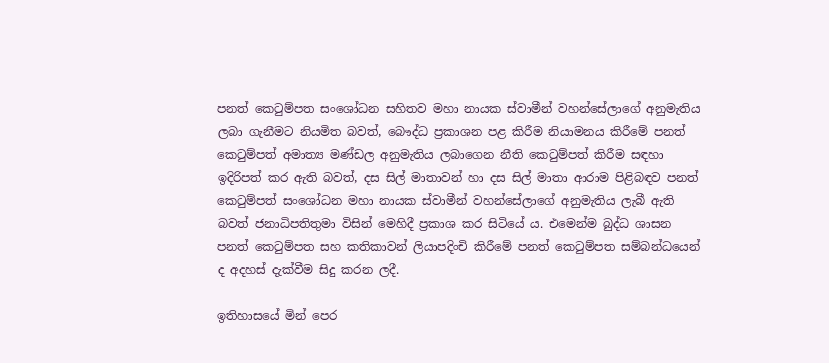පනත් කෙටුම්පත සංශෝධන සහිතව මහා නායක ස්වාමීන් වහන්සේලාගේ අනුමැතිය ලබා ගැනීමට නියමිත බවත්, බෞද්ධ ප්‍රකාශන පළ කිරීම නියාමනය කිරීමේ පනත් කෙටුම්පත් අමාත්‍ය මණ්ඩල අනුමැතිය ලබාගෙන නීති කෙටුම්පත් කිරීම සඳහා ඉදිරිපත් කර ඇති බවත්, දස සිල් මාතාවන් හා දස සිල් මාතා ආරාම පිළිබඳව පනත් කෙටුම්පත් සංශෝධන මහා නායක ස්වාමීන් වහන්සේලාගේ අනුමැතිය ලැබී ඇති බවත් ජනාධිපතිතුමා විසින් මෙහිදී ප්‍රකාශ කර සිටියේ ය. එමෙන්ම බුද්ධ ශාසන පනත් කෙටුම්පත සහ කතිකාවන් ලියාපදිංචි කිරීමේ පනත් කෙටුම්පත සම්බන්ධයෙන් ද අදහස් දැක්වීම සිදු කරන ලදී.

ඉතිහාසයේ මින් පෙර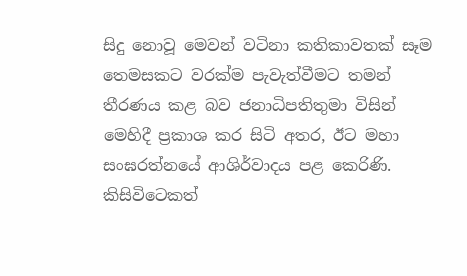සිදු නොවූ මෙවන් වටිනා කතිකාවතක් සෑම තෙමසකට වරක්ම පැවැත්වීමට තමන් තීරණය කළ බව ජනාධිපතිතුමා විසින් මෙහිදී ප්‍රකාශ කර සිටි අතර, ඊට මහා සංඝරත්නයේ ආශිර්වාදය පළ කෙරිණි. කිසිවිටෙකත්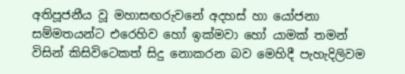අතිපූජනීය වූ මහාසඟරුවනේ අදහස් හා යෝජනා සම්මතයන්ට එරෙහිව හෝ ඉක්මවා හෝ යාමක් තමන් විසින් කිසිවිටෙකත් සිදු නොකරන බව මෙහිදී පැහැදිලිවම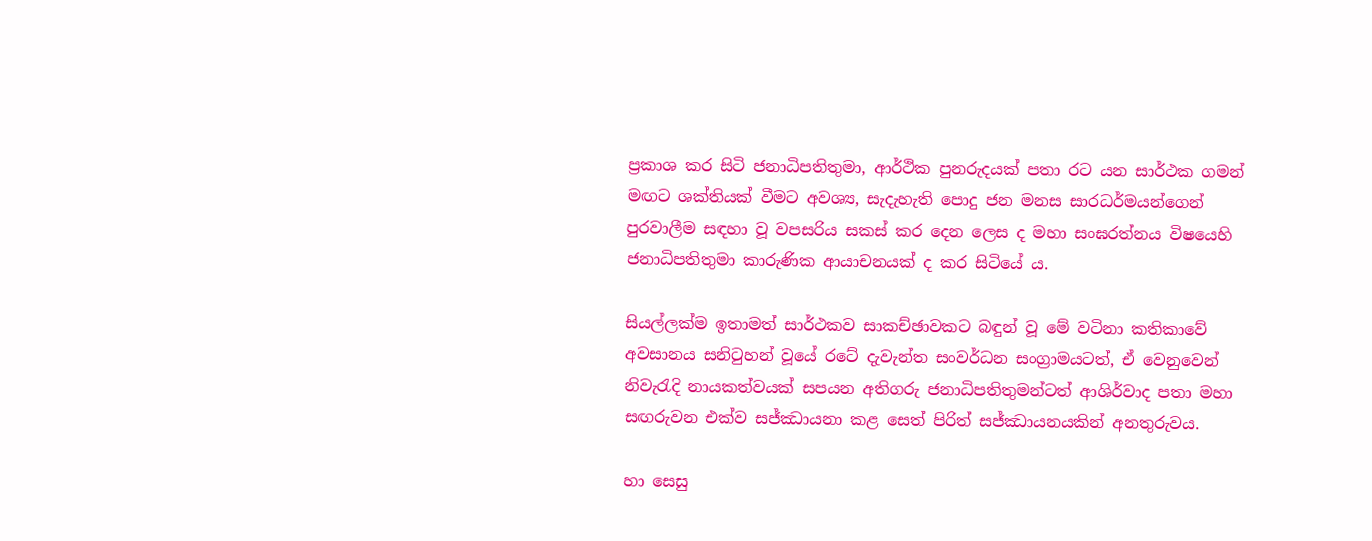ප්‍රකාශ කර සිටි ජනාධිපතිතුමා, ආර්ථික පුනරුදයක් පතා රට යන සාර්ථක ගමන් මඟට ශක්තියක් වීමට අවශ්‍ය, සැදැහැති පොදු ජන මනස සාරධර්මයන්ගෙන් පුරවාලීම සඳහා වූ වපසරිය සකස් කර දෙන ලෙස ද මහා සංඝරත්නය විෂයෙහි ජනාධිපතිතුමා කාරුණික ආයාචනයක් ද කර සිටියේ ය.

සියල්ලක්ම ඉතාමත් සාර්ථකව සාකච්ඡාවකට බඳුන් වූ මේ වටිනා කතිකාවේ අවසානය සනිටුහන් වූයේ රටේ දැවැන්ත සංවර්ධන සංග්‍රාමයටත්, ඒ වෙනුවෙන් නිවැරැදි නායකත්වයක් සපයන අතිගරු ජනාධිපතිතුමන්ටත් ආශිර්වාද පතා මහා සඟරුවන එක්ව සජ්ඣායනා කළ සෙත් පිරිත් සජ්ඣායනයකින් අනතුරුවය.

හා සෙසු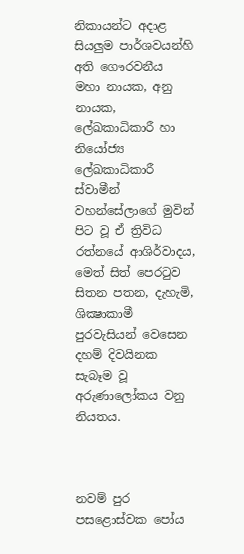නිකායන්ට අදාළ සියලුම පාර්ශවයන්හි අති ගෞරවනීය මහා නායක, අනු නායක, ලේඛකාධිකාරී හා නියෝජ්‍ය ලේඛකාධිකාරී ස්වාමීන් වහන්සේලාගේ මුවින් පිට වූ ඒ ත්‍රිවිධ රත්නයේ ආශිර්වාදය, මෙත් සිත් පෙරටුව සිතන පතන, දැහැමි, ශික්‍ෂාකාමී පුරවැසියන් වෙසෙන දහම් දිවයිනක සැබෑම වූ අරුණාලෝකය වනු නියතය.



නවම් පුර පසළොස්වක පෝය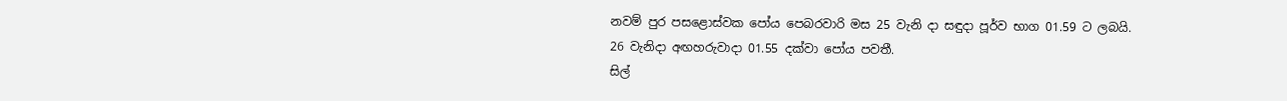නවම් පුර පසළොස්වක පෝය පෙබරවාරි මස 25 වැනි දා සඳුදා පූර්ව භාග 01.59 ට ලබයි.
26 වැනිදා අඟහරුවාදා 01.55 දක්වා පෝය පවතී.
සිල්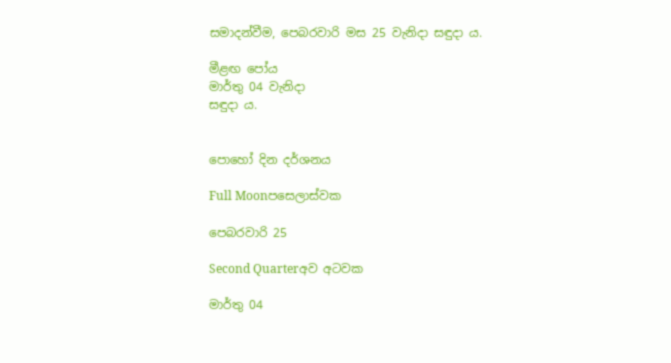සමාදන්වීම, පෙබරවාරි මස 25 වැනිදා සඳුදා ය.

මීළඟ පෝය
මාර්තු 04 වැනිදා
සඳුදා ය.


පොහෝ දින දර්ශනය

Full Moonපසෙලාස්වක

පෙබරවාරි 25

Second Quarterඅව අටවක

මාර්තු 04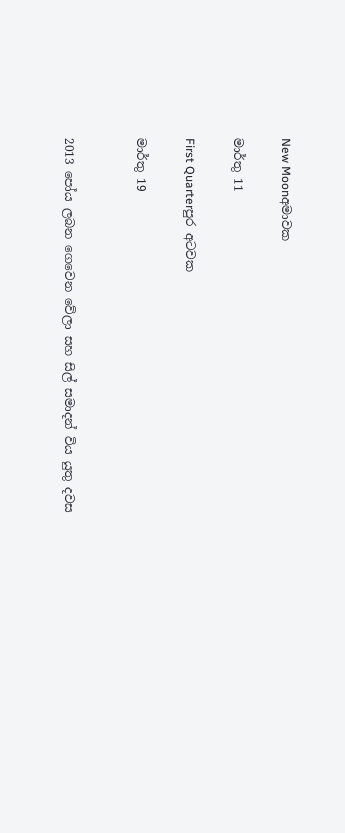New Moonඅමාවක

මාර්තු 11

First Quarterපුර අටවක

මාර්තු 19


2013 පෝය ලබන ගෙවෙන වේලා සහ සිල් සමාදන් විය යුතු දවස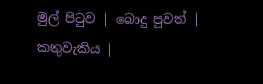මුල් පිටුව | බොදු පුවත් | කතුවැකිය |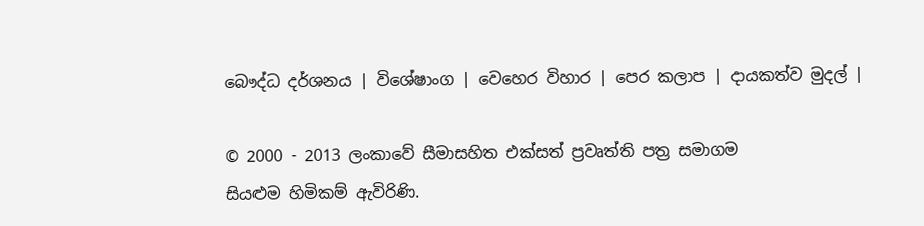බෞද්ධ දර්ශනය | විශේෂාංග | වෙහෙර විහාර | පෙර කලාප | දායකත්ව මුදල් |

© 2000 - 2013 ලංකාවේ සීමාසහිත එක්සත් ප්‍රවෘත්ති පත්‍ර සමාගම
සියළුම හිමිකම් ඇවිරිණි.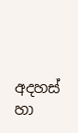අදහස් හා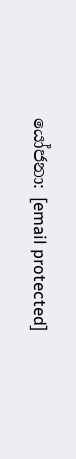යෝජනා: [email protected]